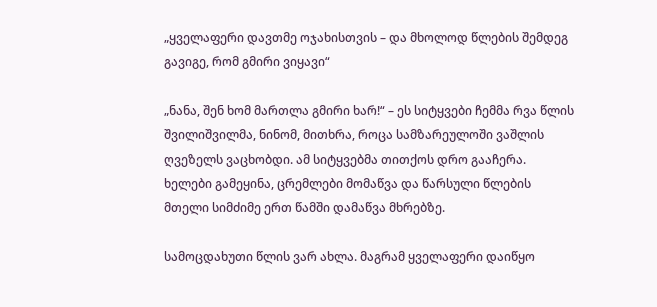„ყველაფერი დავთმე ოჯახისთვის – და მხოლოდ წლების შემდეგ გავიგე, რომ გმირი ვიყავი“

„ნანა, შენ ხომ მართლა გმირი ხარ!“ – ეს სიტყვები ჩემმა რვა წლის შვილიშვილმა, ნინომ, მითხრა, როცა სამზარეულოში ვაშლის ღვეზელს ვაცხობდი. ამ სიტყვებმა თითქოს დრო გააჩერა. ხელები გამეყინა, ცრემლები მომაწვა და წარსული წლების მთელი სიმძიმე ერთ წამში დამაწვა მხრებზე.

სამოცდახუთი წლის ვარ ახლა. მაგრამ ყველაფერი დაიწყო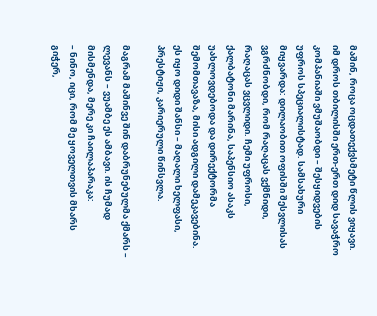მაშინ, როცა ოცდათექვსმეტი წლის ვიყავი. იმ დროს თბილისში ერთ-ერთ დიდ სავაჭრო კომპანიაში ვმუშაობდი – შესყიდვების უფროს სპეციალისტად. სამსახური მიყვარდა: დილაობით ოფისში შესვლისას ვგრძნობდი, რომ რაღაცას ვქმნიდი, რაღაცას ვცვლიდი. ჩემი უფროსი, ქალბატონი მარინა, საპენსიო ასაკს უახლოვდებოდა და დირექტორმა შემომთავაზა, მისი ადგილი დამეკავებინა. ეს იყო დიდი შანსი – მაღალი ხელფასი, პრესტიჟი, კარიერული წინსვლა.

მაგრამ მაშინვე შინ დაბრუნებულმა ქმარს – ლევანს – ვუამბე ეს ამბავი. ის ჩუმად მისმენდა, მერე კი ჩაილაპარაკა:
– ნინო, იცი, რომ მე ყოველთვის მხარს გიჭერ,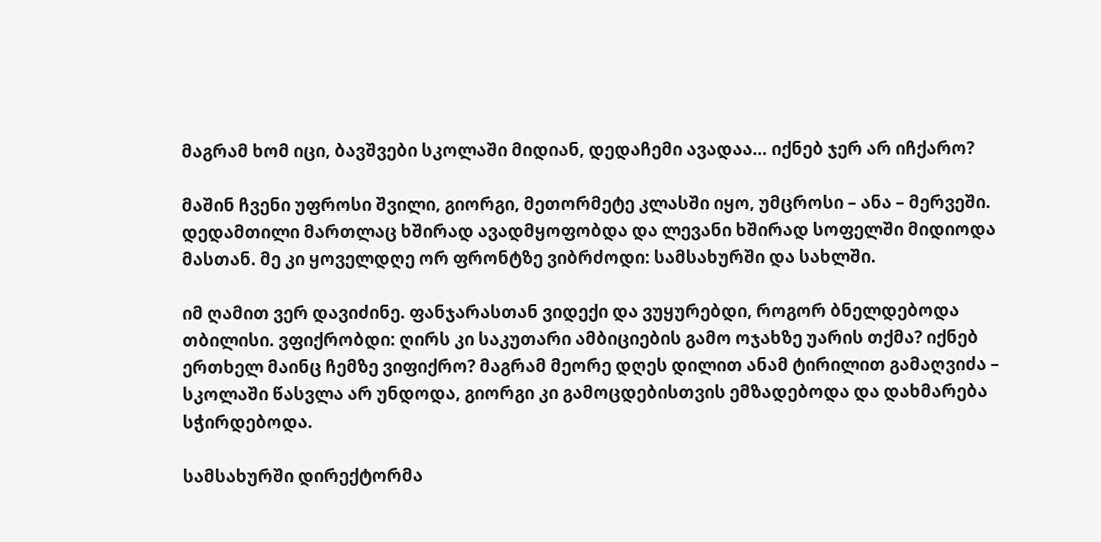მაგრამ ხომ იცი, ბავშვები სკოლაში მიდიან, დედაჩემი ავადაა… იქნებ ჯერ არ იჩქარო?

მაშინ ჩვენი უფროსი შვილი, გიორგი, მეთორმეტე კლასში იყო, უმცროსი – ანა – მერვეში. დედამთილი მართლაც ხშირად ავადმყოფობდა და ლევანი ხშირად სოფელში მიდიოდა მასთან. მე კი ყოველდღე ორ ფრონტზე ვიბრძოდი: სამსახურში და სახლში.

იმ ღამით ვერ დავიძინე. ფანჯარასთან ვიდექი და ვუყურებდი, როგორ ბნელდებოდა თბილისი. ვფიქრობდი: ღირს კი საკუთარი ამბიციების გამო ოჯახზე უარის თქმა? იქნებ ერთხელ მაინც ჩემზე ვიფიქრო? მაგრამ მეორე დღეს დილით ანამ ტირილით გამაღვიძა – სკოლაში წასვლა არ უნდოდა, გიორგი კი გამოცდებისთვის ემზადებოდა და დახმარება სჭირდებოდა.

სამსახურში დირექტორმა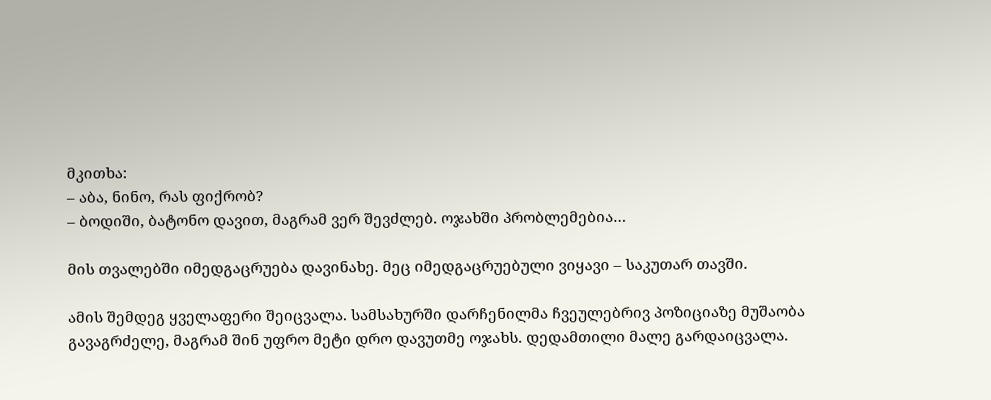მკითხა:
– აბა, ნინო, რას ფიქრობ?
– ბოდიში, ბატონო დავით, მაგრამ ვერ შევძლებ. ოჯახში პრობლემებია…

მის თვალებში იმედგაცრუება დავინახე. მეც იმედგაცრუებული ვიყავი – საკუთარ თავში.

ამის შემდეგ ყველაფერი შეიცვალა. სამსახურში დარჩენილმა ჩვეულებრივ პოზიციაზე მუშაობა გავაგრძელე, მაგრამ შინ უფრო მეტი დრო დავუთმე ოჯახს. დედამთილი მალე გარდაიცვალა.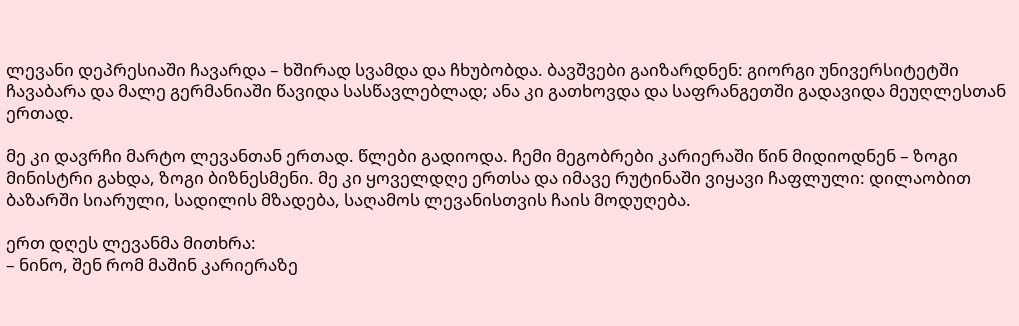ლევანი დეპრესიაში ჩავარდა – ხშირად სვამდა და ჩხუბობდა. ბავშვები გაიზარდნენ: გიორგი უნივერსიტეტში ჩავაბარა და მალე გერმანიაში წავიდა სასწავლებლად; ანა კი გათხოვდა და საფრანგეთში გადავიდა მეუღლესთან ერთად.

მე კი დავრჩი მარტო ლევანთან ერთად. წლები გადიოდა. ჩემი მეგობრები კარიერაში წინ მიდიოდნენ – ზოგი მინისტრი გახდა, ზოგი ბიზნესმენი. მე კი ყოველდღე ერთსა და იმავე რუტინაში ვიყავი ჩაფლული: დილაობით ბაზარში სიარული, სადილის მზადება, საღამოს ლევანისთვის ჩაის მოდუღება.

ერთ დღეს ლევანმა მითხრა:
– ნინო, შენ რომ მაშინ კარიერაზე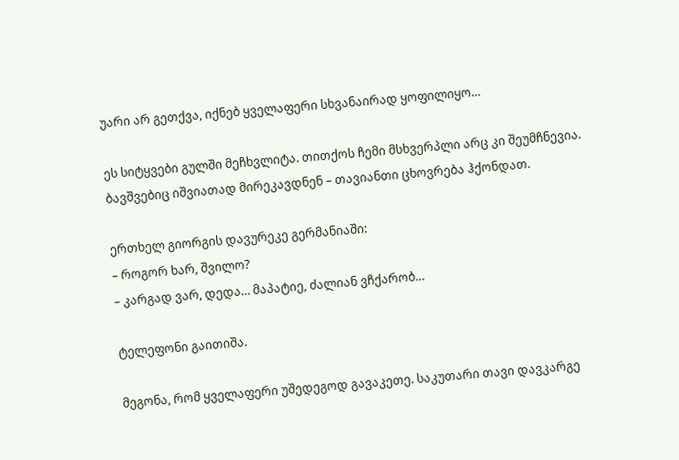უარი არ გეთქვა, იქნებ ყველაფერი სხვანაირად ყოფილიყო…

ეს სიტყვები გულში მეჩხვლიტა. თითქოს ჩემი მსხვერპლი არც კი შეუმჩნევია. ბავშვებიც იშვიათად მირეკავდნენ – თავიანთი ცხოვრება ჰქონდათ.

ერთხელ გიორგის დავურეკე გერმანიაში:
– როგორ ხარ, შვილო?
– კარგად ვარ, დედა… მაპატიე, ძალიან ვჩქარობ…

ტელეფონი გაითიშა.

მეგონა, რომ ყველაფერი უშედეგოდ გავაკეთე. საკუთარი თავი დავკარგე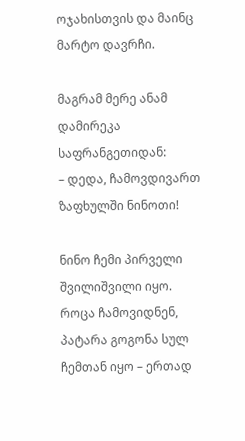ოჯახისთვის და მაინც მარტო დავრჩი.

მაგრამ მერე ანამ დამირეკა საფრანგეთიდან:
– დედა, ჩამოვდივართ ზაფხულში ნინოთი!

ნინო ჩემი პირველი შვილიშვილი იყო. როცა ჩამოვიდნენ, პატარა გოგონა სულ ჩემთან იყო – ერთად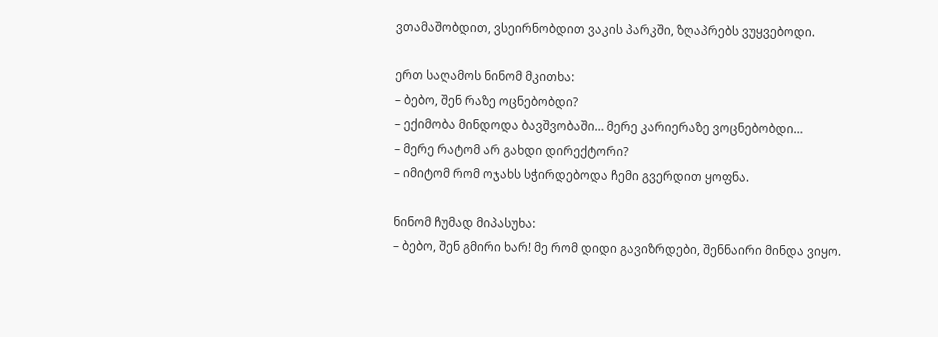ვთამაშობდით, ვსეირნობდით ვაკის პარკში, ზღაპრებს ვუყვებოდი.

ერთ საღამოს ნინომ მკითხა:
– ბებო, შენ რაზე ოცნებობდი?
– ექიმობა მინდოდა ბავშვობაში… მერე კარიერაზე ვოცნებობდი…
– მერე რატომ არ გახდი დირექტორი?
– იმიტომ რომ ოჯახს სჭირდებოდა ჩემი გვერდით ყოფნა.

ნინომ ჩუმად მიპასუხა:
– ბებო, შენ გმირი ხარ! მე რომ დიდი გავიზრდები, შენნაირი მინდა ვიყო.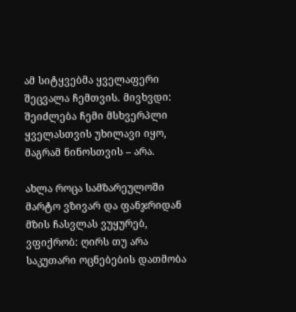ამ სიტყვებმა ყველაფერი შეცვალა ჩემთვის. მივხვდი: შეიძლება ჩემი მსხვერპლი ყველასთვის უხილავი იყო, მაგრამ ნინოსთვის – არა.

ახლა როცა სამზარეულოში მარტო ვზივარ და ფანჯრიდან მზის ჩასვლას ვუყურებ, ვფიქრობ: ღირს თუ არა საკუთარი ოცნებების დათმობა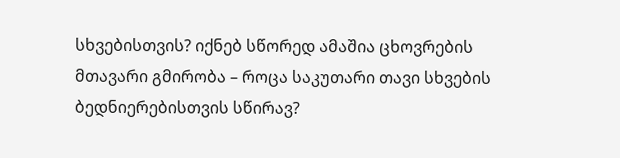სხვებისთვის? იქნებ სწორედ ამაშია ცხოვრების მთავარი გმირობა – როცა საკუთარი თავი სხვების ბედნიერებისთვის სწირავ?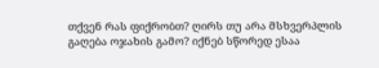თქვენ რას ფიქრობთ? ღირს თუ არა მსხვერპლის გაღება ოჯახის გამო? იქნებ სწორედ ესაა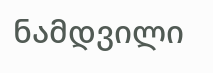ნამდვილი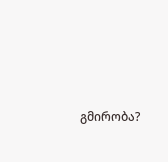გმირობა?